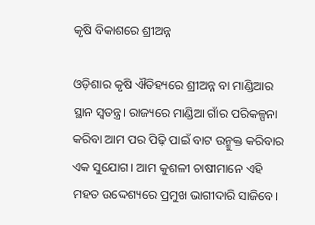କୃଷି ବିକାଶରେ ଶ୍ରୀଅନ୍ନ

ଓଡ଼ିଶାର କୃଷି ଐତିହ୍ୟରେ ଶ୍ରୀଅନ୍ନ ବା ମାଣ୍ଡିଆର ସ୍ଥାନ ସ୍ବତନ୍ତ୍ର। ରାଜ୍ୟରେ ମାଣ୍ଡିଆ ଗାଁର ପରିକଳ୍ପନା କରିବା ଆମ ପର ପିଢ଼ି ପାଇଁ ବାଟ ଉନ୍ମୁକ୍ତ କରିବାର ଏକ ସୁଯୋଗ। ଆମ କୁଶଳୀ ଚାଷୀମାନେ ଏହି ମହତ ଉଦ୍ଦେଶ୍ୟରେ ପ୍ରମୁଖ ଭାଗୀଦାରି ସାଜିବେ।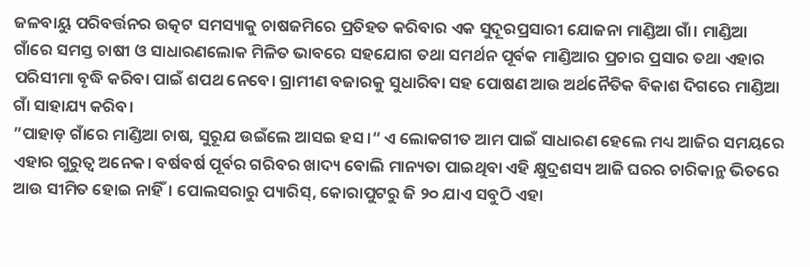ଜଳବାୟୁ ପରିବର୍ତ୍ତନର ଉତ୍କଟ ସମସ୍ୟାକୁ ଚାଷଜମିରେ ପ୍ରତିହତ କରିବାର ଏକ ସୁଦୂରପ୍ରସାରୀ ଯୋଜନା ମାଣ୍ଡିଆ ଗାଁ। ମାଣ୍ଡିଆ ଗାଁରେ ସମସ୍ତ ଚାଷୀ ଓ ସାଧାରଣଲୋକ ମିଳିତ ଭାବରେ ସହଯୋଗ ତଥା ସମର୍ଥନ ପୂର୍ବକ ମାଣ୍ଡିଆର ପ୍ରଚାର ପ୍ରସାର ତଥା ଏହାର ପରିସୀମା ବୃଦ୍ଧି କରିବା ପାଇଁ ଶପଥ ନେବେ। ଗ୍ରାମୀଣ ବଜାରକୁ ସୁଧାରିବା ସହ ପୋଷଣ ଆଉ ଅର୍ଥନୈତିକ ବିକାଶ ଦିଗରେ ମାଣ୍ଡିଆ ଗାଁ ସାହାଯ୍ୟ କରିବ।
”ପାହାଡ଼ ଗାଁରେ ମାଣ୍ଡିଆ ଚାଷ, ସୁରୂଯ ଉଇଁଲେ ଆସଇ ହସ।“ ଏ ଲୋକଗୀତ ଆମ ପାଇଁ ସାଧାରଣ ହେଲେ ମଧ୍ୟ ଆଜିର ସମୟରେ ଏହାର ଗୁରୁତ୍ୱ ଅନେକ। ବର୍ଷବର୍ଷ ପୂର୍ବର ଗରିବର ଖାଦ୍ୟ ବୋଲି ମାନ୍ୟତା ପାଇଥିବା ଏହି କ୍ଷୁଦ୍ରଶସ୍ୟ ଆଜି ଘରର ଚାରିକାନ୍ଥ ଭିତରେ ଆଉ ସୀମିତ ହୋଇ ନାହିଁ। ପୋଲସରାରୁ ପ୍ୟାରିସ୍‌, କୋରାପୁଟରୁ ଜି ୨୦ ଯାଏ ସବୁଠି ଏହା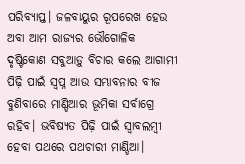ପରିବ୍ୟାପ୍ତ। ଜଳବାୟୁର ରୂପରେଖ ହେଉ ଅବା ଆମ ରାଜ୍ୟର ଭୌଗୋଳିକ ଦୃଷ୍ଟିକୋଣ ସବୁଆଡ଼ୁ ବିଚାର କଲେ ଆଗାମୀ ପିଢ଼ି ପାଇଁ ସ୍ବପ୍ନ ଆଉ ସମ୍ଭାବନାର ବୀଜ ବୁଣିବାରେ ମାଣ୍ଡିଆର ଭୂମିକା ସର୍ବାଗ୍ରେ ରହିବ। ଭବିଷ୍ୟତ ପିଢ଼ି ପାଇଁ ସ୍ବାବଲମ୍ବୀ ହେବା ପଥରେ ପଥଚାରୀ ମାଣ୍ଡିଆ।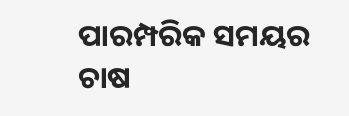ପାରମ୍ପରିକ ସମୟର ଚାଷ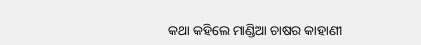କଥା କହିଲେ ମାଣ୍ଡିଆ ଚାଷର କାହାଣୀ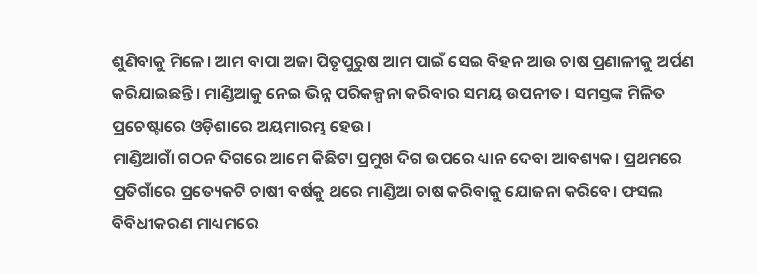ଶୁଣିବାକୁ ମିଳେ। ଆମ ବାପା ଅଜା ପିତୃପୁରୁଷ ଆମ ପାଇଁ ସେଇ ବିହନ ଆଉ ଚାଷ ପ୍ରଣାଳୀକୁ ଅର୍ପଣ କରିଯାଇଛନ୍ତି। ମାଣ୍ଡିଆକୁ ନେଇ ଭିନ୍ନ ପରିକଳ୍ପନା କରିବାର ସମୟ ଉପନୀତ। ସମସ୍ତଙ୍କ ମିଳିତ ପ୍ରଚେଷ୍ଟାରେ ଓଡ଼ିଶାରେ ଅୟମାରମ୍ଭ ହେଉ।
ମାଣ୍ଡିଆଗାଁ ଗଠନ ଦିଗରେ ଆମେ କିଛିଟା ପ୍ରମୁଖ ଦିଗ ଉପରେ ଧ୍ୟାନ ଦେବା ଆବଶ୍ୟକ। ପ୍ରଥମରେ ପ୍ରତିଗାଁରେ ପ୍ରତ୍ୟେକଟି ଚାଷୀ ବର୍ଷକୁ ଥରେ ମାଣ୍ଡିଆ ଚାଷ କରିବାକୁ ଯୋଜନା କରିବେ। ଫସଲ ବିବିଧୀକରଣ ମାଧ୍ୟମରେ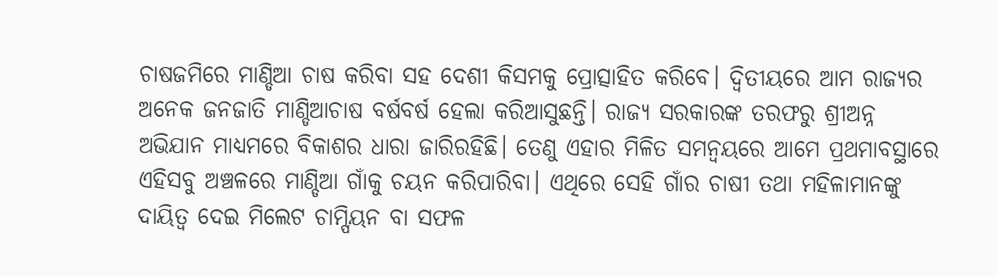ଚାଷଜମିରେ ମାଣ୍ଡିଆ ଚାଷ କରିବା ସହ ଦେଶୀ କିସମକୁ ପ୍ରୋତ୍ସାହିତ କରିବେ। ଦ୍ୱିତୀୟରେ ଆମ ରାଜ୍ୟର ଅନେକ ଜନଜାତି ମାଣ୍ଡିଆଚାଷ ବର୍ଷବର୍ଷ ହେଲା କରିଆସୁଛନ୍ତି। ରାଜ୍ୟ ସରକାରଙ୍କ ତରଫରୁ ଶ୍ରୀଅନ୍ନ ଅଭିଯାନ ମାଧ୍ୟମରେ ବିକାଶର ଧାରା ଜାରିରହିଛି। ତେଣୁ ଏହାର ମିଳିତ ସମନ୍ବୟରେ ଆମେ ପ୍ରଥମାବସ୍ଥାରେ ଏହିସବୁ ଅଞ୍ଚଳରେ ମାଣ୍ଡିଆ ଗାଁକୁ ଚୟନ କରିପାରିବା। ଏଥିରେ ସେହି ଗାଁର ଚାଷୀ ତଥା ମହିଳାମାନଙ୍କୁ ଦାୟିତ୍ୱ ଦେଇ ମିଲେଟ ଚାମ୍ପିୟନ ବା ସଫଳ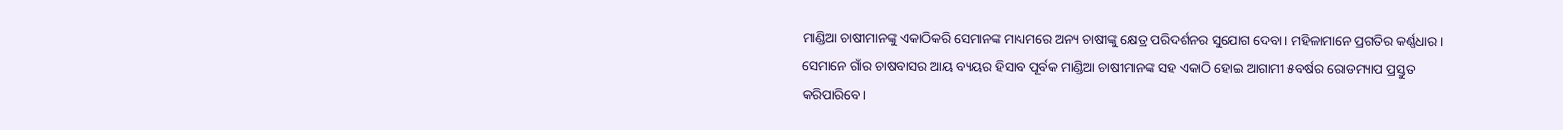ମାଣ୍ଡିଆ ଚାଷୀମାନଙ୍କୁ ଏକାଠିକରି ସେମାନଙ୍କ ମାଧ୍ୟମରେ ଅନ୍ୟ ଚାଷୀଙ୍କୁ କ୍ଷେତ୍ର ପରିଦର୍ଶନର ସୁଯୋଗ ଦେବା। ମହିଳାମାନେ ପ୍ରଗତିର କର୍ଣ୍ଣଧାର। ସେମାନେ ଗାଁର ଚାଷବାସର ଆୟ ବ୍ୟୟର ହିସାବ ପୂର୍ବକ ମାଣ୍ଡିଆ ଚାଷୀମାନଙ୍କ ସହ ଏକାଠି ହୋଇ ଆଗାମୀ ୫ବର୍ଷର ରୋଡମ୍ୟାପ ପ୍ରସ୍ତୁତ କରିପାରିବେ।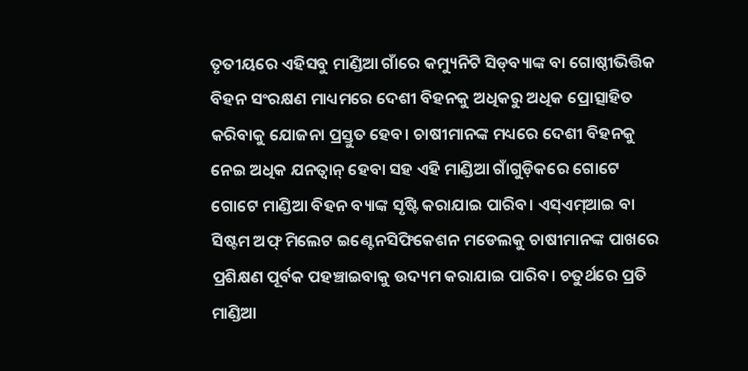ତୃତୀୟରେ ଏହିସବୁ ମାଣ୍ଡିଆ ଗାଁରେ କମ୍ୟୁନିଟି ସିଡ୍‌ବ୍ୟାଙ୍କ ବା ଗୋଷ୍ଠୀଭିତ୍ତିକ ବିହନ ସଂରକ୍ଷଣ ମାଧ୍ୟମରେ ଦେଶୀ ବିହନକୁ ଅଧିକରୁ ଅଧିକ ପ୍ରୋତ୍ସାହିତ କରିବାକୁ ଯୋଜନା ପ୍ରସ୍ତୁତ ହେବ। ଚାଷୀମାନଙ୍କ ମଧ୍ୟରେ ଦେଶୀ ବିହନକୁ ନେଇ ଅଧିକ ଯନତ୍ବାନ୍‌ ହେବା ସହ ଏହି ମାଣ୍ଡିଆ ଗାଁଗୁଡ଼ିକରେ ଗୋଟେ ଗୋଟେ ମାଣ୍ଡିଆ ବିହନ ବ୍ୟାଙ୍କ ସୃଷ୍ଟି କରାଯାଇ ପାରିବ। ଏସ୍‌ଏମ୍‌ଆଇ ବା ସିଷ୍ଟମ ଅଫ୍‌ ମିଲେଟ ଇଣ୍ଟେନସିଫିକେଶନ ମଡେଲକୁ ଚାଷୀମାନଙ୍କ ପାଖରେ ପ୍ରଶିକ୍ଷଣ ପୂର୍ବକ ପହଞ୍ଚାଇବାକୁ ଉଦ୍ୟମ କରାଯାଇ ପାରିବ। ଚତୁର୍ଥରେ ପ୍ରତି ମାଣ୍ଡିଆ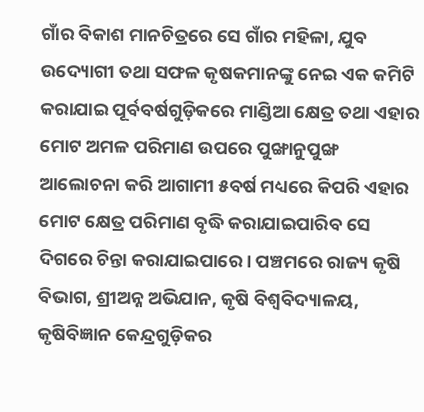ଗାଁର ବିକାଶ ମାନଚିତ୍ରରେ ସେ ଗାଁର ମହିଳା, ଯୁବ ଉଦ୍ୟୋଗୀ ତଥା ସଫଳ କୃଷକମାନଙ୍କୁ ନେଇ ଏକ କମିଟି କରାଯାଇ ପୂର୍ବବର୍ଷଗୁଡ଼ିକରେ ମାଣ୍ଡିଆ କ୍ଷେତ୍ର ତଥା ଏହାର ମୋଟ ଅମଳ ପରିମାଣ ଉପରେ ପୁଙ୍ଖାନୁପୁଙ୍ଖ ଆଲୋଚନା କରି ଆଗାମୀ ୫ବର୍ଷ ମଧ୍ୟରେ କିପରି ଏହାର ମୋଟ କ୍ଷେତ୍ର ପରିମାଣ ବୃଦ୍ଧି କରାଯାଇପାରିବ ସେ ଦିଗରେ ଚିନ୍ତା କରାଯାଇପାରେ। ପଞ୍ଚମରେ ରାଜ୍ୟ କୃଷି ବିଭାଗ, ଶ୍ରୀଅନ୍ନ ଅଭିଯାନ, କୃଷି ବିଶ୍ୱବିଦ୍ୟାଳୟ, କୃଷିବିଜ୍ଞାନ କେନ୍ଦ୍ରଗୁଡ଼ିକର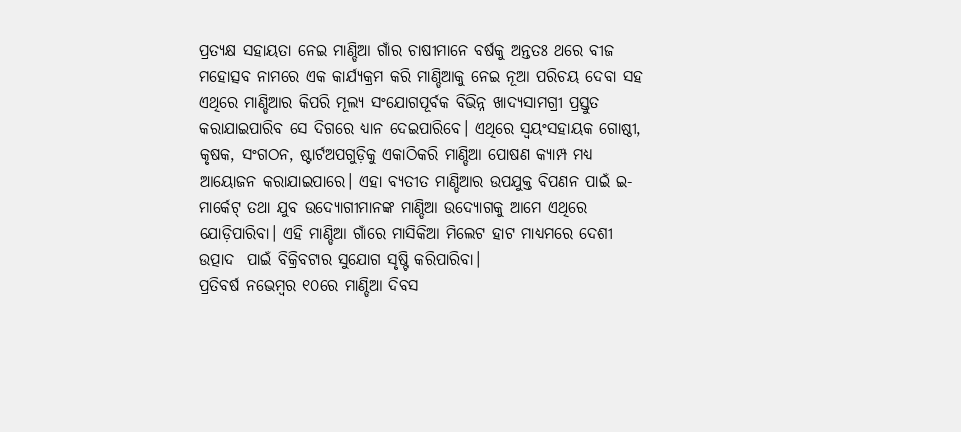ପ୍ରତ୍ୟକ୍ଷ ସହାୟତା ନେଇ ମାଣ୍ଡିଆ ଗାଁର ଚାଷୀମାନେ ବର୍ଷକୁ ଅନ୍ତତଃ ଥରେ ବୀଜ ମହୋତ୍ସବ ନାମରେ ଏକ କାର୍ଯ୍ୟକ୍ରମ କରି ମାଣ୍ଡିଆକୁ ନେଇ ନୂଆ ପରିଚୟ ଦେବା ସହ ଏଥିରେ ମାଣ୍ଡିଆର କିପରି ମୂଲ୍ୟ ସଂଯୋଗପୂର୍ବକ ବିଭିନ୍ନ ଖାଦ୍ୟସାମଗ୍ରୀ ପ୍ରସ୍ତୁତ କରାଯାଇପାରିବ ସେ ଦିଗରେ ଧ୍ୟାନ ଦେଇପାରିବେ। ଏଥିରେ ସ୍ବୟଂସହାୟକ ଗୋଷ୍ଠୀ, କୃଷକ, ସଂଗଠନ, ଷ୍ଟାର୍ଟଅପଗୁଡ଼ିକୁ ଏକାଠିକରି ମାଣ୍ଡିଆ ପୋଷଣ କ୍ୟାମ୍ପ ମଧ୍ୟ ଆୟୋଜନ କରାଯାଇପାରେ। ଏହା ବ୍ୟତୀତ ମାଣ୍ଡିଆର ଉପଯୁକ୍ତ ବିପଣନ ପାଇଁ ଇ-ମାର୍କେଟ୍‌ ତଥା ଯୁବ ଉଦ୍ୟୋଗୀମାନଙ୍କ ମାଣ୍ଡିଆ ଉଦ୍ୟୋଗକୁ ଆମେ ଏଥିରେ ଯୋଡ଼ିପାରିବା। ଏହି ମାଣ୍ଡିଆ ଗାଁରେ ମାସିକିଆ ମିଲେଟ ହାଟ ମାଧ୍ୟମରେ ଦେଶୀ ଉତ୍ପାଦ  ପାଇଁ ବିକ୍ରିବଟାର ସୁଯୋଗ ସୃଷ୍ଟି କରିପାରିବା।
ପ୍ରତିବର୍ଷ ନଭେମ୍ବର ୧୦ରେ ମାଣ୍ଡିଆ ଦିବସ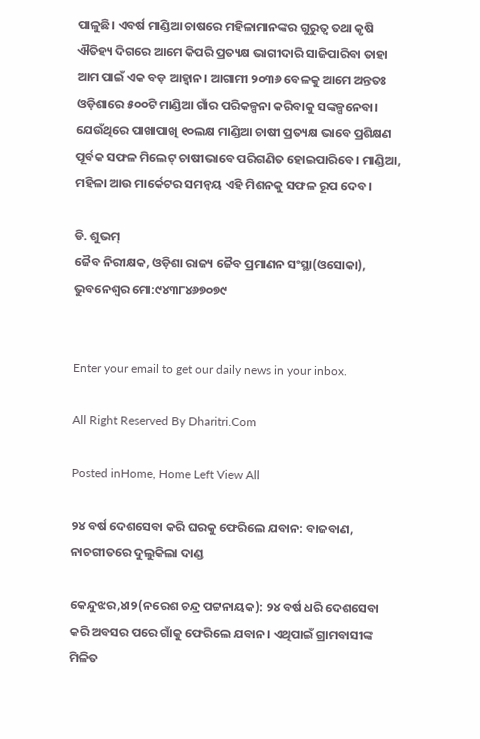ପାଳୁଛି। ଏବର୍ଷ ମାଣ୍ଡିଆ ଚାଷରେ ମହିଳାମାନଙ୍କର ଗୁରୁତ୍ୱ ତଥା କୃଷି ଐତିହ୍ୟ ଦିଗରେ ଆମେ କିପରି ପ୍ରତ୍ୟକ୍ଷ ଭାଗୀଦାରି ସାଜିପାରିବା ତାହା ଆମ ପାଇଁ ଏକ ବଡ଼ ଆହ୍ବାନ। ଆଗାମୀ ୨୦୩୬ ବେଳକୁ ଆମେ ଅନ୍ତତଃ ଓଡ଼ିଶାରେ ୫୦୦ଟି ମାଣ୍ଡିଆ ଗାଁର ପରିକଳ୍ପନା କରିବାକୁ ସଙ୍କଳ୍ପନେବା। ଯେଉଁଥିରେ ପାଖାପାଖି ୧୦ଲକ୍ଷ ମାଣ୍ଡିଆ ଚାଷୀ ପ୍ରତ୍ୟକ୍ଷ ଭାବେ ପ୍ରଶିକ୍ଷଣ ପୂର୍ବକ ସଫଳ ମିଲେଟ୍‌ ଚାଷୀଭାବେ ପରିଗଣିତ ହୋଇପାରିବେ। ମାଣ୍ଡିଆ, ମହିଳା ଆଉ ମାର୍କେଟର ସମନ୍ବୟ ଏହି ମିଶନକୁ ସଫଳ ରୂପ ଦେବ।

ଡି. ଶୁଭମ୍‌
ଜୈବ ନିରୀକ୍ଷକ, ଓଡ଼ିଶା ରାଜ୍ୟ ଜୈବ ପ୍ରମାଣନ ସଂସ୍ଥା(ଓସୋକା), ଭୁବନେଶ୍ୱର ମୋ:୯୪୩୮୪୬୭୦୭୯


Enter your email to get our daily news in your inbox.

All Right Reserved By Dharitri.Com

Posted inHome, Home Left View All

୨୪ ବର୍ଷ ଦେଶସେବା କରି ଘରକୁ ଫେରିଲେ ଯବାନ: ବାଜବାଣ, ନାଚଗୀତରେ ଦୁଲୁକିଲା ଦାଣ୍ଡ

କେନ୍ଦୁଝର,୪ା୨(ନରେଶ ଚନ୍ଦ୍ର ପଟ୍ଟନାୟକ): ୨୪ ବର୍ଷ ଧରି ଦେଶସେବା କରି ଅବସର ପରେ ଗାଁକୁ ଫେରିଲେ ଯବାନ। ଏଥିପାଇଁ ଗ୍ରାମବାସୀଙ୍କ ମିଳିତ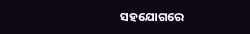ସହଯୋଗରେ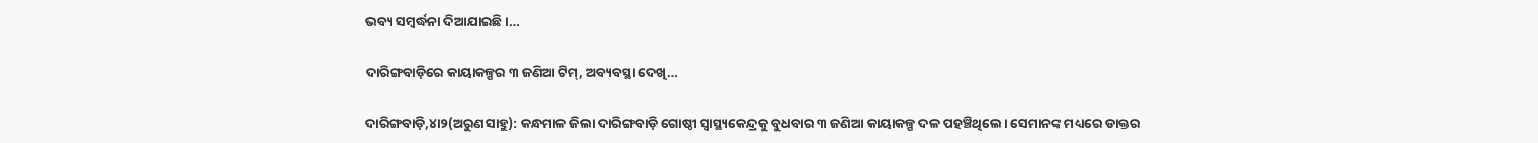ଭବ୍ୟ ସମ୍ବର୍ଦ୍ଧନା ଦିଆଯାଇଛି।…

ଦାରିଙ୍ଗବାଡ଼ିରେ କାୟାକଳ୍ପର ୩ ଜଣିଆ ଟିମ୍‌, ଅବ୍ୟବସ୍ଥା ଦେଖି…

ଦାରିଙ୍ଗବାଡ଼ି,୪ା୨(ଅରୁଣ ସାହୁ): କନ୍ଧମାଳ ଜିଲା ଦାରିଙ୍ଗବାଡ଼ି ଗୋଷ୍ଠୀ ସ୍ବାସ୍ଥ୍ୟକେନ୍ଦ୍ରକୁ ବୁଧବାର ୩ ଜଣିଆ କାୟାକଳ୍ପ ଦଳ ପହଞ୍ଚିଥିଲେ। ସେମାନଙ୍କ ମଧ୍ୟରେ ଡାକ୍ତର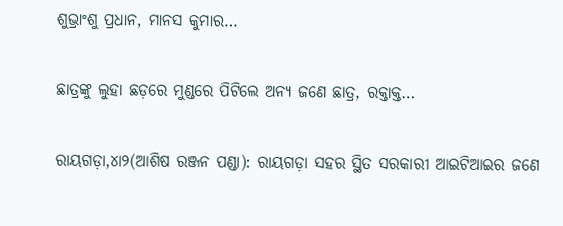ଶୁଭ୍ରାଂଶୁ ପ୍ରଧାନ, ମାନସ କୁମାର…

ଛାତ୍ରଙ୍କୁ ଲୁହା ଛଡ଼ରେ ମୁଣ୍ଡରେ ପିଟିଲେ ଅନ୍ୟ ଜଣେ ଛାତ୍ର, ରକ୍ତାକ୍ତ…

ରାୟଗଡ଼ା,୪ା୨(ଆଶିଷ ରଞ୍ଜନ ପଣ୍ଡା): ରାୟଗଡ଼ା ସହର ସ୍ଥିତ ସରକାରୀ ଆଇଟିଆଇର ଜଣେ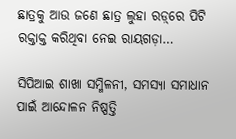ଛାତ୍ରକୁ ଆଉ ଜଣେ ଛାତ୍ର ଲୁହା ରଡ଼୍‌ରେ ପିଟି ରକ୍ତାକ୍ତ କରିଥିବା ନେଇ ରାୟଗଡ଼ା…

ସିପିଆଇ ଶାଖା ସମ୍ମିଳନୀ, ସମସ୍ୟା ସମାଧାନ ପାଇଁ ଆନ୍ଦୋଳନ ନିଷ୍ପତ୍ତି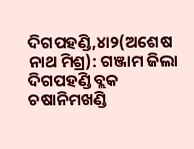ଦିଗପହଣ୍ଡି,୪ା୨(ଅଶେଷ ନାଥ ମିଶ୍ର): ଗଞ୍ଜାମ ଜିଲା ଦିଗପହଣ୍ଡି ବ୍ଲକ ଚଷାନିମଖଣ୍ଡି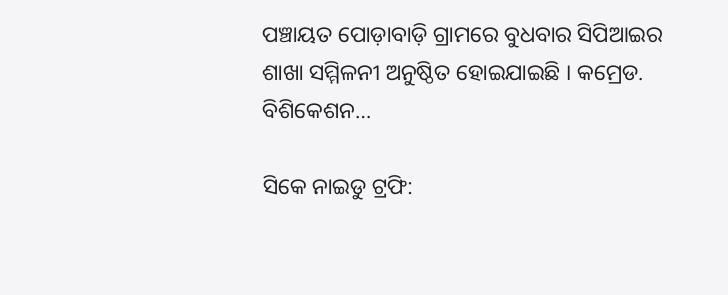ପଞ୍ଚାୟତ ପୋଡ଼ାବାଡ଼ି ଗ୍ରାମରେ ବୁଧବାର ସିପିଆଇର ଶାଖା ସମ୍ମିଳନୀ ଅନୁଷ୍ଠିତ ହୋଇଯାଇଛି । କମ୍ରେଡ. ବିଶିକେଶନ…

ସିକେ ନାଇଡୁ ଟ୍ରଫି: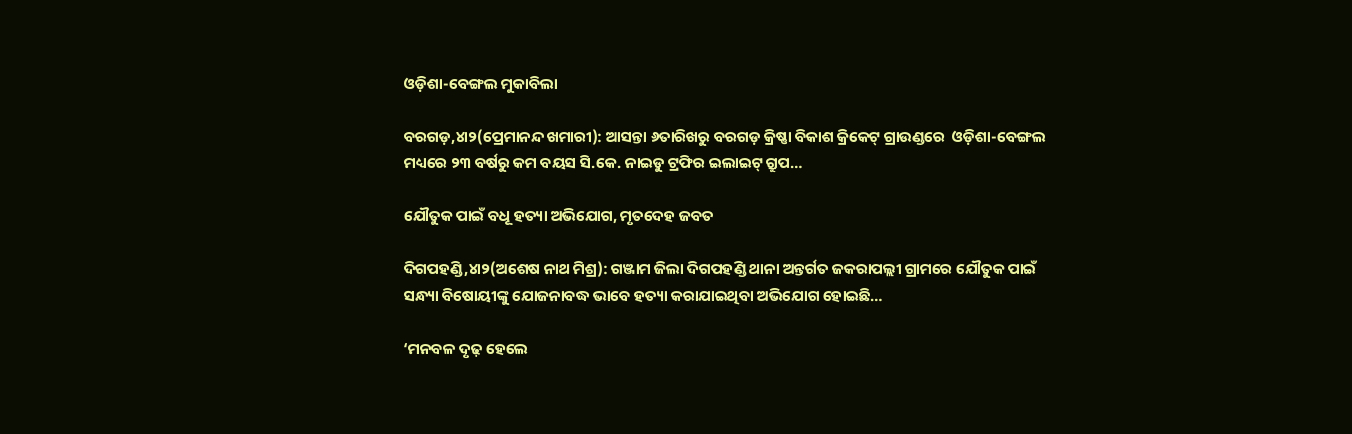ଓଡ଼ିଶା-ବେଙ୍ଗଲ ମୁକାବିଲା

ବରଗଡ଼,୪ା୨(ପ୍ରେମାନନ୍ଦ ଖମାରୀ): ଆସନ୍ତା ୬ତାରିଖରୁ ବରଗଡ଼ କ୍ରିଷ୍ଣା ବିକାଶ କ୍ରିକେଟ୍‌ ଗ୍ରାଉଣ୍ଡରେ  ଓଡ଼ିଶା-ବେଙ୍ଗଲ ମଧ୍ୟରେ ୨୩ ବର୍ଷରୁ କମ ବୟସ ସି.କେ. ନାଇଡୁ ଟ୍ରଫିର ଇଲାଇଟ୍‌ ଗ୍ରୁପ…

ଯୌତୁକ ପାଇଁ ବଧୂ ହତ୍ୟା ଅଭିଯୋଗ, ମୃତଦେହ ଜବତ

ଦିଗପହଣ୍ଡି,୪ା୨(ଅଶେଷ ନାଥ ମିଶ୍ର): ଗଞ୍ଜାମ ଜିଲା ଦିଗପହଣ୍ଡି ଥାନା ଅନ୍ତର୍ଗତ ଜକରାପଲ୍ଲୀ ଗ୍ରାମରେ ଯୌତୁକ ପାଇଁ ସନ୍ଧ୍ୟା ବିଷୋୟୀଙ୍କୁ ଯୋଜନାବଦ୍ଧ ଭାବେ ହତ୍ୟା କରାଯାଇଥିବା ଅଭିଯୋଗ ହୋଇଛି…

‘ମନବଳ ଦୃଢ଼ ହେଲେ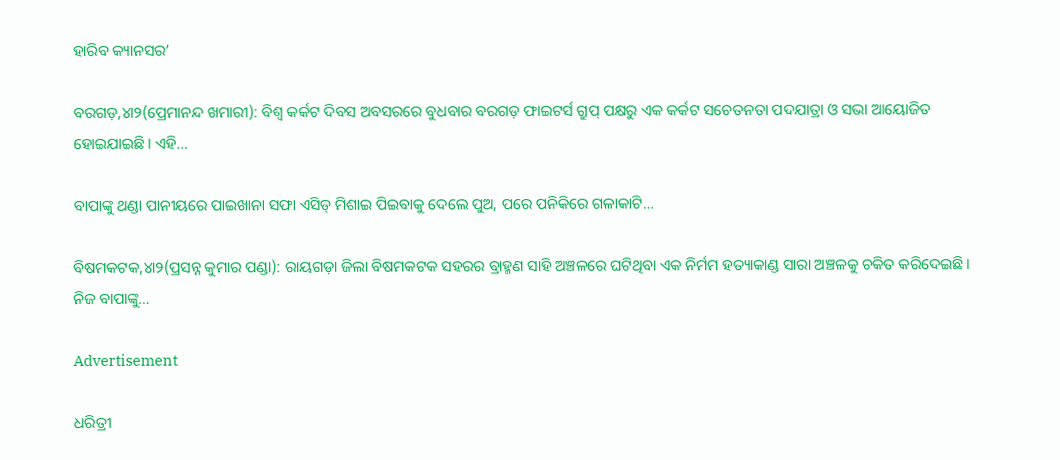ହାରିବ କ୍ୟାନସର’

ବରଗଡ଼,୪ା୨(ପ୍ରେମାନନ୍ଦ ଖମାରୀ): ବିଶ୍ୱ କର୍କଟ ଦିବସ ଅବସରରେ ବୁଧବାର ବରଗଡ଼ ଫାଇଟର୍ସ ଗ୍ରୁପ୍‌ ପକ୍ଷରୁ ଏକ କର୍କଟ ସଚେତନତା ପଦଯାତ୍ରା ଓ ସଭା ଆୟୋଜିତ ହୋଇଯାଇଛି। ଏହି…

ବାପାଙ୍କୁ ଥଣ୍ଡା ପାନୀୟରେ ପାଇଖାନା ସଫା ଏସିଡ୍‌ ମିଶାଇ ପିଇବାକୁ ଦେଲେ ପୁଅ, ପରେ ପନିକିରେ ଗଳାକାଟି…

ବିଷମକଟକ,୪ା୨(ପ୍ରସନ୍ନ କୁମାର ପଣ୍ଡା): ରାୟଗଡ଼ା ଜିଲା ବିଷମକଟକ ସହରର ବ୍ରାହ୍ମଣ ସାହି ଅଞ୍ଚଳରେ ଘଟିଥିବା ଏକ ନିର୍ମମ ହତ୍ୟାକାଣ୍ଡ ସାରା ଅଞ୍ଚଳକୁ ଚକିତ କରିଦେଇଛି। ନିଜ ବାପାଙ୍କୁ…

Advertisement

ଧରିତ୍ରୀ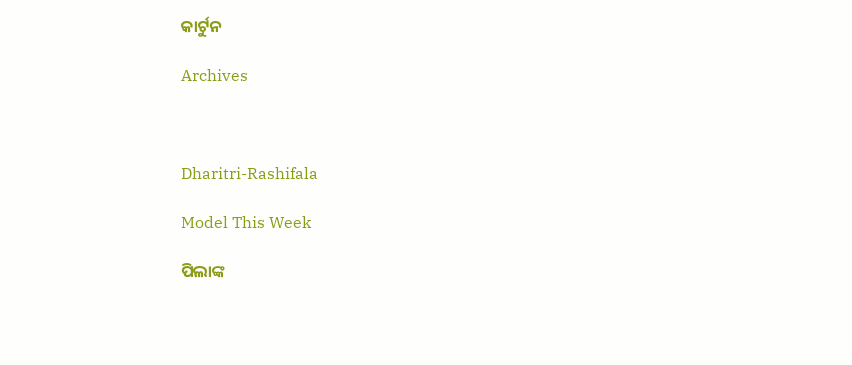କାର୍ଟୁନ

Archives



Dharitri-Rashifala

Model This Week

ପିଲାଙ୍କ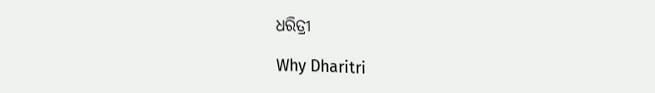ଧରିତ୍ରୀ

Why Dharitri